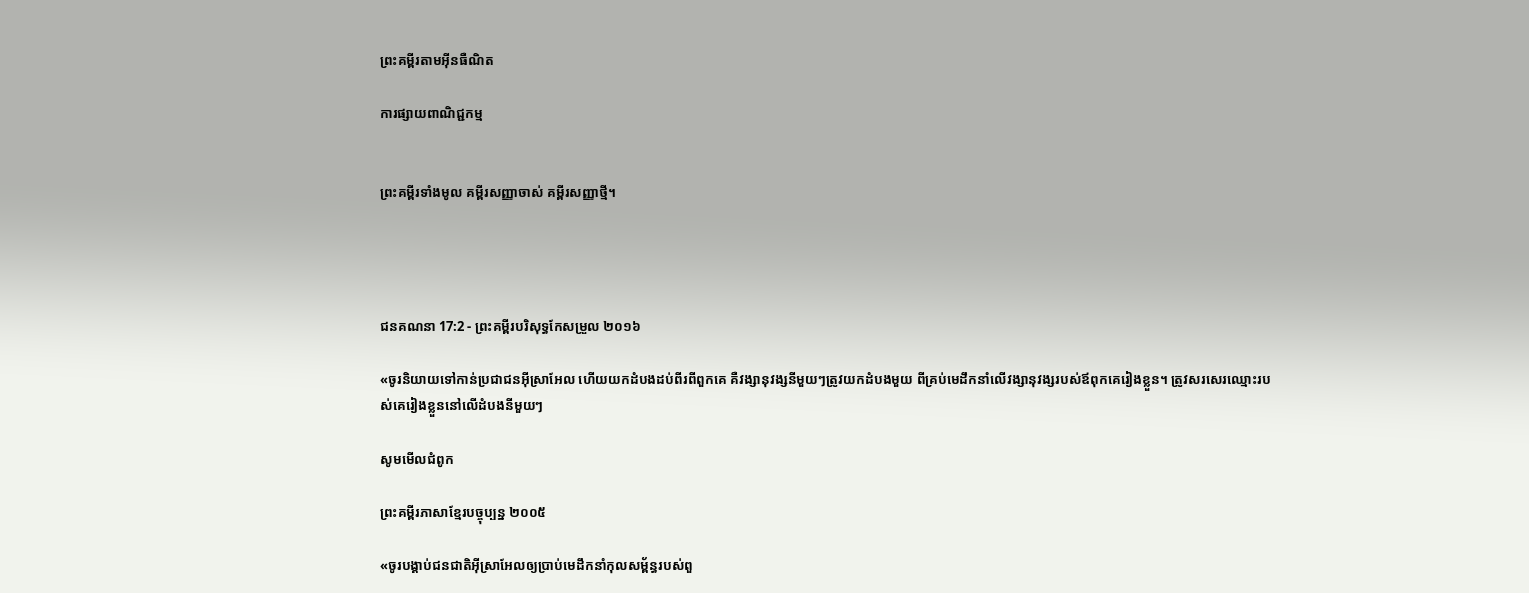ព្រះគម្ពីរតាមអ៊ីនធឺណិត

ការផ្សាយពាណិជ្ជកម្ម


ព្រះគម្ពីរទាំងមូល គម្ពីរសញ្ញាចាស់ គម្ពីរសញ្ញាថ្មី។




ជន‌គណនា 17:2 - ព្រះគម្ពីរបរិសុទ្ធកែសម្រួល ២០១៦

«ចូរនិយាយទៅកាន់ប្រជាជនអ៊ីស្រា‌អែល ហើយយកដំបងដប់ពីរពីពួកគេ គឺវង្សា‌នុវង្សនីមួយៗត្រូវយកដំបងមួយ ពីគ្រប់មេដឹកនាំលើវង្សា‌នុវង្សរបស់ឪពុកគេរៀងខ្លួន។ ត្រូវសរសេរឈ្មោះរបស់គេរៀងខ្លួននៅលើដំបងនីមួយៗ

សូមមើលជំពូក

ព្រះគម្ពីរភាសាខ្មែរបច្ចុប្បន្ន ២០០៥

«ចូរបង្គាប់ជន‌ជាតិអ៊ីស្រា‌អែលឲ្យប្រាប់មេដឹកនាំកុល‌សម្ព័ន្ធរបស់ពួ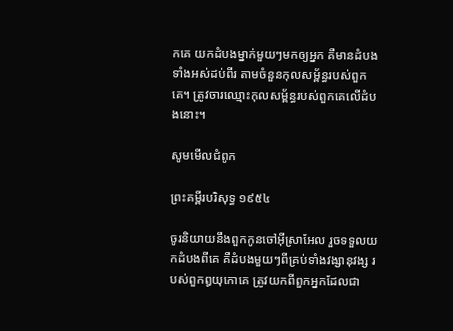កគេ យកដំបងម្នាក់មួយៗមកឲ្យអ្នក គឺមានដំបងទាំងអស់ដប់‌ពីរ តាមចំនួនកុល‌សម្ព័ន្ធរបស់ពួកគេ។ ត្រូវចារឈ្មោះកុល‌សម្ព័ន្ធរបស់ពួកគេលើដំបងនោះ។

សូមមើលជំពូក

ព្រះគម្ពីរបរិសុទ្ធ ១៩៥៤

ចូរនិយាយនឹងពួកកូនចៅអ៊ីស្រាអែល រួចទទួលយកដំបងពីគេ គឺដំបងមួយៗពីគ្រប់ទាំងវង្សា‌នុវង្ស របស់ពួកឰយុកោគេ ត្រូវយកពីពួកអ្នកដែលជា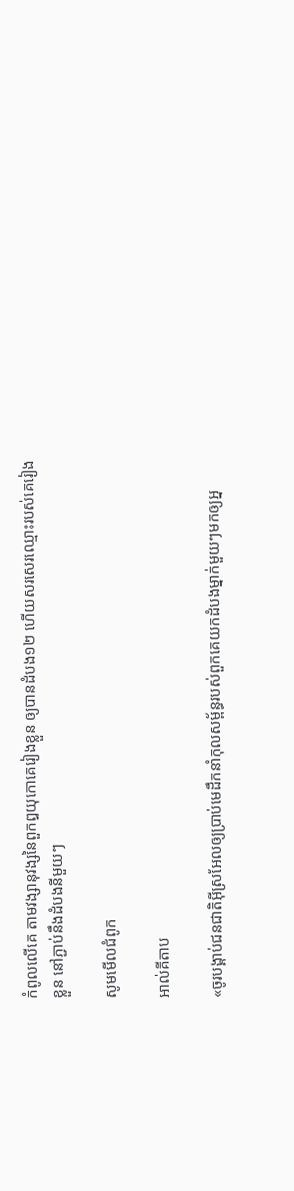កំពូលលើគេ តាមវង្សា‌នុវង្សនៃពួកឰយុកោគេរៀងខ្លួន ឲ្យបានដំបង១២ ហើយសរសេរឈ្មោះរបស់គេរៀងខ្លួន នៅភ្ជាប់នឹងដំបងនីមួយៗ

សូមមើលជំពូក

អាល់គីតាប

«ចូរបង្គាប់ជន‌ជាតិអ៊ីស្រ‌អែលឲ្យប្រាប់មេដឹកនាំកុល‌សម្ព័ន្ធរបស់ពួកគេយកដំបងម្នាក់មួយៗមកឲ្យអ្ន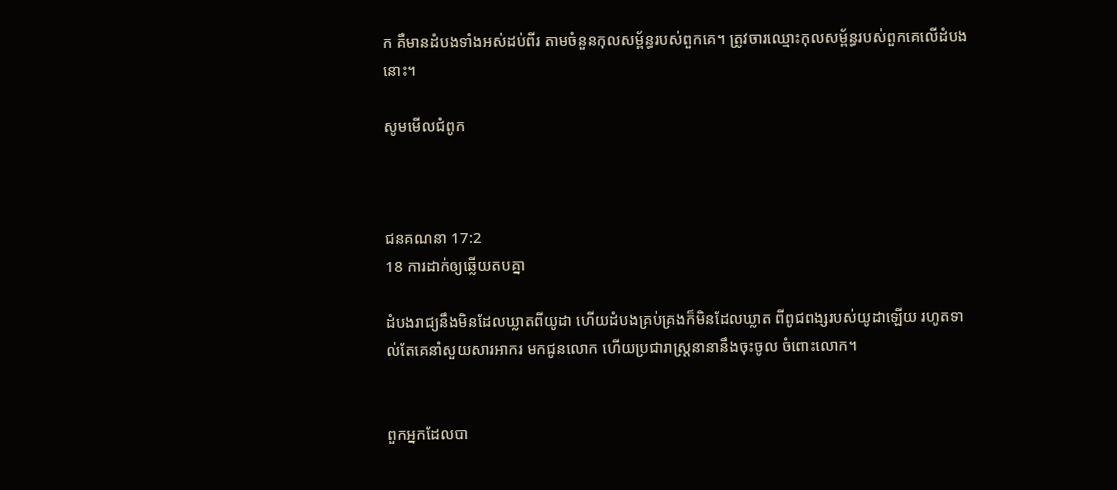ក គឺមានដំបងទាំងអស់ដប់ពីរ តាមចំនួនកុល‌សម្ព័ន្ធរបស់ពួកគេ។ ត្រូវចារឈ្មោះកុល‌សម្ព័ន្ធរបស់ពួកគេលើដំបងនោះ។

សូមមើលជំពូក



ជន‌គណនា 17:2
18 ការដាក់ឲ្យឆ្លើយតបគ្នា

ដំបងរាជ្យនឹងមិនដែលឃ្លាតពីយូដា ហើយដំបងគ្រប់‌គ្រងក៏មិនដែលឃ្លាត ពីពូជ‌ពង្សរបស់យូដាឡើយ រហូតទាល់តែគេនាំសួយ‌សារ‌អាករ មកជូនលោក ហើយប្រ‌ជា‌រាស្រ្តនានានឹងចុះចូល ចំពោះលោក។


ពួកអ្នកដែលបា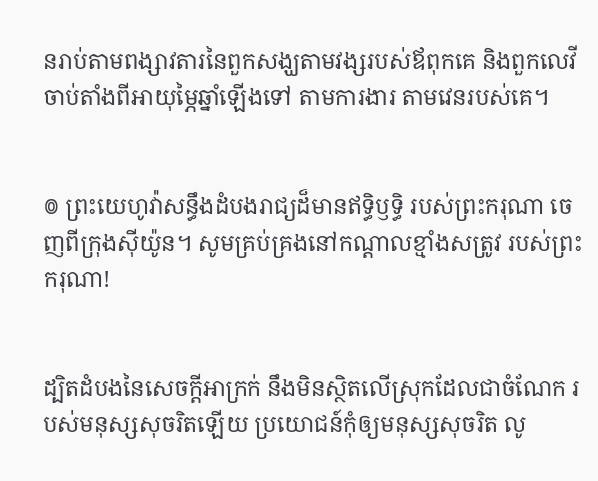នរាប់តាមពង្សាវ‌តារនៃពួកសង្ឃតាមវង្សរបស់ឪពុកគេ និងពួកលេវី ចាប់តាំងពីអាយុម្ភៃឆ្នាំឡើងទៅ តាមការ‌ងារ តាមវេនរបស់គេ។


៙ ព្រះ‌យេហូវ៉ាសន្ធឹងដំបងរាជ្យដ៏មានឥទ្ធិឫទ្ធិ របស់ព្រះករុណា ចេញពីក្រុងស៊ីយ៉ូន។ សូមគ្រប់‌គ្រងនៅកណ្ដាលខ្មាំងសត្រូវ របស់ព្រះករុណា!


ដ្បិតដំបងនៃសេចក្ដីអាក្រក់ នឹងមិនស្ថិតលើស្រុកដែលជាចំណែក របស់មនុស្សសុចរិតឡើយ ប្រយោជន៍កុំឲ្យមនុស្សសុចរិត លូ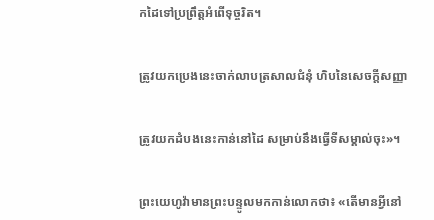កដៃទៅប្រព្រឹត្តអំពើទុច្ចរិត។


ត្រូវយកប្រេងនេះចាក់លាបត្រសាលជំនុំ ហិបនៃសេចក្ដីសញ្ញា


ត្រូវយកដំបងនេះកាន់នៅដៃ សម្រាប់នឹងធ្វើទីសម្គាល់ចុះ»។


ព្រះ‌យេហូវ៉ាមានព្រះ‌បន្ទូលមកកាន់លោកថា៖ «តើមានអ្វីនៅ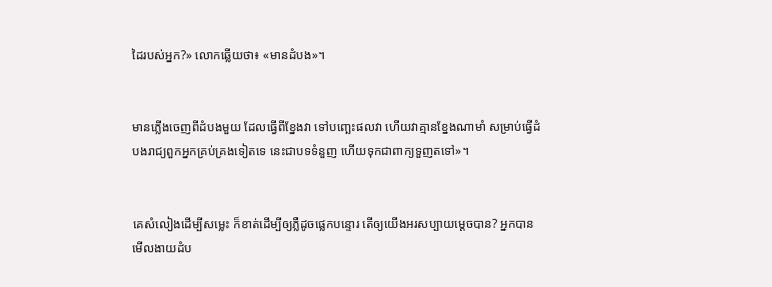ដៃរបស់អ្នក?» លោកឆ្លើយថា៖ «មានដំបង»។


មានភ្លើងចេញពីដំបងមួយ ដែលធ្វើពីខ្នែងវា ទៅបញ្ឆេះផលវា ហើយវាគ្មានខ្នែងណាមាំ សម្រាប់ធ្វើដំបងរាជ្យពួកអ្នកគ្រប់‌គ្រងទៀតទេ នេះជាបទទំនួញ ហើយទុកជាពាក្យទួញតទៅ»។


គេសំលៀងដើម្បីសម្លេះ ក៏ខាត់ដើម្បីឲ្យភ្លឺដូចផ្លេក‌បន្ទោរ តើឲ្យយើងអរសប្បាយម្ដេចបាន? អ្នកបានមើលងាយដំប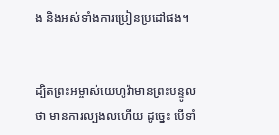ង និងអស់ទាំងការប្រៀនប្រដៅផង។


ដ្បិតព្រះ‌អម្ចាស់‌យេហូវ៉ាមានព្រះ‌បន្ទូលថា មានការល្បង‌លហើយ ដូច្នេះ បើទាំ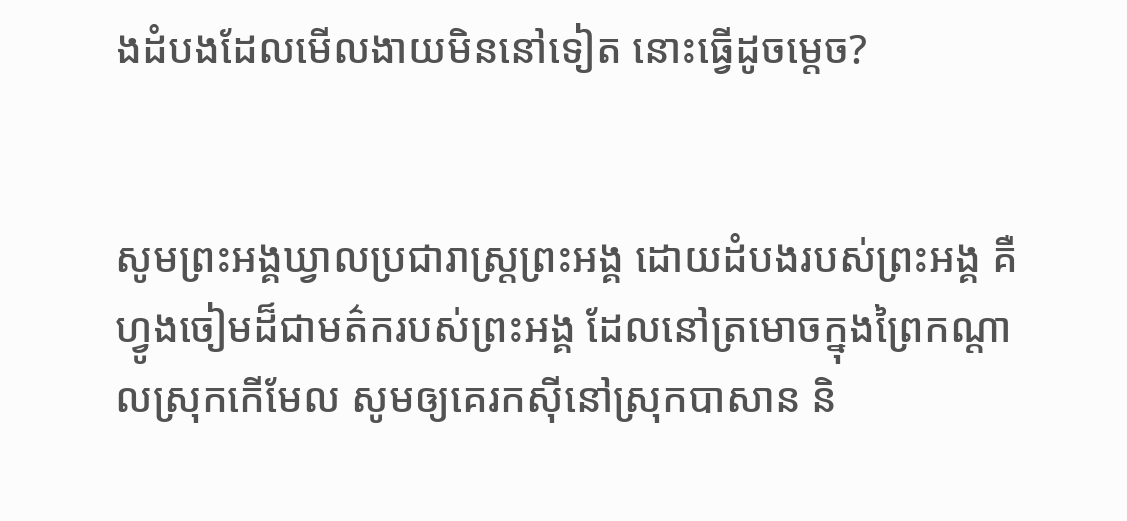ងដំបងដែលមើល‌ងាយមិននៅទៀត នោះធ្វើដូចម្តេច?


សូមព្រះ‌អង្គឃ្វាលប្រជា‌រាស្ត្រព្រះ‌អង្គ ដោយដំបងរបស់ព្រះ‌អង្គ គឺហ្វូងចៀមដ៏ជាមត៌ករបស់ព្រះ‌អង្គ ដែលនៅត្រមោចក្នុងព្រៃកណ្ដាលស្រុកកើមែល សូមឲ្យគេរកស៊ីនៅស្រុកបាសាន និ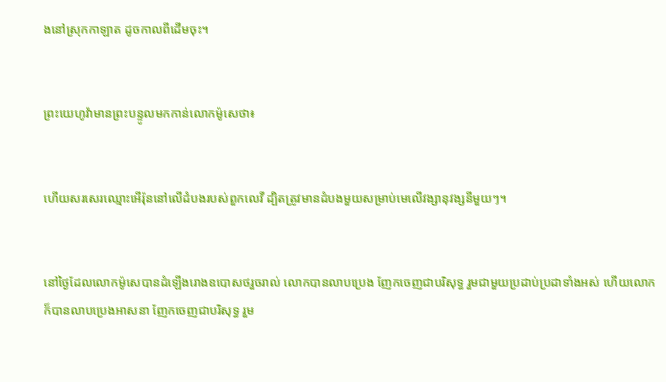ងនៅស្រុកកាឡាត ដូចកាលពីដើមចុះ។


ព្រះ‌យេហូវ៉ាមានព្រះ‌បន្ទូលមកកាន់លោកម៉ូសេថា៖


ហើយសរសេរឈ្មោះអើរ៉ុននៅលើដំបងរបស់ពួកលេវី ដ្បិតត្រូវមានដំបងមួយសម្រាប់មេលើវង្សា‌នុវង្សនីមួយៗ។


នៅថ្ងៃដែលលោកម៉ូសេបានដំឡើងរោងឧបោសថរួចរាល់ លោកបានលាបប្រេង ញែកចេញជាបរិសុទ្ធ រួមជា‌មួយប្រដាប់‌ប្រដាទាំងអស់ ហើយលោកក៏បានលាបប្រេងអាសនា ញែកចេញជាបរិសុទ្ធ រួម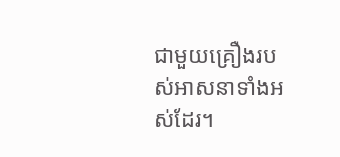ជា‌មួយគ្រឿងរបស់អាស‌នាទាំងអស់ដែរ។